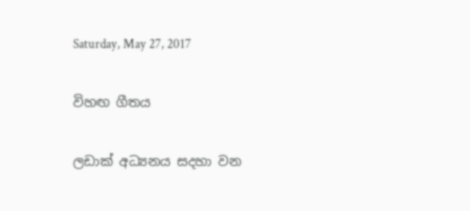Saturday, May 27, 2017

විහඟ ගීතය

ලඩාක් අධ්‍යනය සදහා වන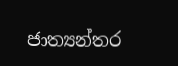ජාත්‍යන්තර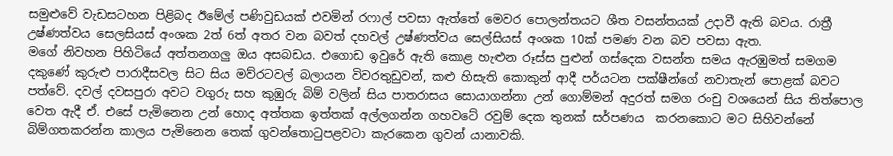සමුළුවේ වැඩසටහන පිළිබද ඊමේල් පණිවුඩයක් එවමින් රෆාල් පවසා ඇත්තේ මෙවර පොලන්තයට ශීත වසන්තයක් උදාවී ඇති බවය. රාත්‍රී උෂ්ණත්වය සෙලසියස් අංශක 2ත් 6ත් අතර වන බවත් දහවල් උෂ්ණත්වය සෙල්සියස් අංශක 10ක් පමණ වන බව පවසා ඇත.
මගේ නිවහන පිහිටියේ අත්තනගලු ඔය අසබඩය. එගොඩ ඉවුරේ ඇති කොළ හැළුන රූස්ස පුළුන් ගස්දෙක වසන්ත සමය ඇරඹුමත් සමගම දකුණේ කුරුළු පාරාදීසවල සිට සිය මව්රටවල් බලායන විවරතුඩුවන්, කළු හිසැති කොකුන් ආදී පර්යටන පක්ෂීන්ගේ නවාතැන් පොළක් බවට පත්වේ. දවල් දවසපුරා අවට වගුරු සහ කුඹුරු බිම් වලින් සිය පාතරාසය සොයාගන්නා උන් ගොම්මන් අදුරත් සමග රංචු වශයෙන් සිය තිත්පොල වෙත ඇදී ඒ. එසේ පැමිනෙන උන් හොද අත්තක ඉත්තක් අල්ලගන්න ගහවටේ රවුම් දෙක තුනක් සර්පණය  කරනකොට මට සිහිවන්නේ බිම්ගතකරන්න කාලය පැමිනෙන තෙක් ගුවන්තොටුපළවටා කැරකෙන ගුවන් යානාවකි.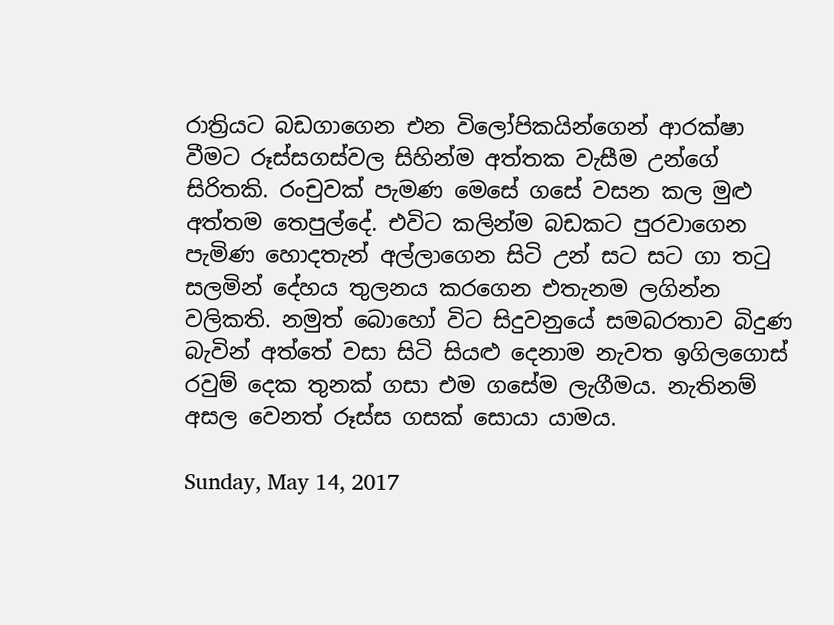රාත්‍රියට බඩගාගෙන එන විලෝපිකයින්ගෙන් ආරක්ෂා වීමට රූස්සගස්වල සිහින්ම අත්තක වැසීම උන්ගේ සිරිතකි. රංචුවක් පැමණ මෙසේ ගසේ වසන කල මුළු අත්තම තෙපුල්දේ. එවිට කලින්ම බඩකට පුරවාගෙන පැමිණ හොදතැන් අල්ලාගෙන සිටි උන් සට සට ගා තටු සලමින් දේහය තුලනය කරගෙන එතැනම ලගින්න වලිකති. නමුත් බොහෝ විට සිදුවනුයේ සමබරතාව බිදුණ බැවින් අත්තේ වසා සිටි සියළු දෙනාම නැවත ඉගිලගොස් රවුම් දෙක තුනක් ගසා එම ගසේම ලැගීමය. නැතිනම් අසල වෙනත් රූස්ස ගසක් සොයා යාමය.

Sunday, May 14, 2017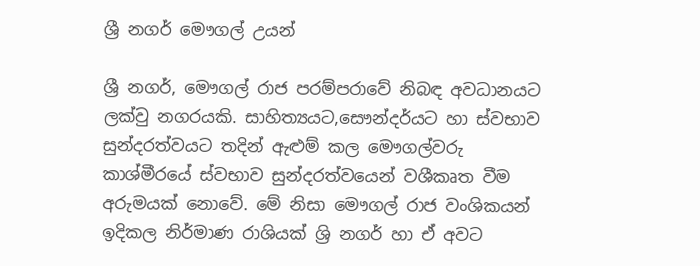ශ්‍රී නගර් මෞගල් උයන්

ශ්‍රී නගර්, මෞගල් රාජ පරම්පරාවේ නිබඳ අවධානයට ලක්වු නගරයකි. සාහිත්‍යයට,සෞන්දර්යට හා ස්වභාව සුන්දරත්වයට තදින් ඇළුම් කල මෞගල්වරු කාශ්මීරයේ ස්වභාව සුන්දරත්වයෙන් වශීකෘත වීම අරුමයක් නොවේ. මේ නිසා මෞගල් රාජ වංශිකයන් ඉදිකල නිර්මාණ රාශියක් ශ්‍රි නගර් හා ඒ අවට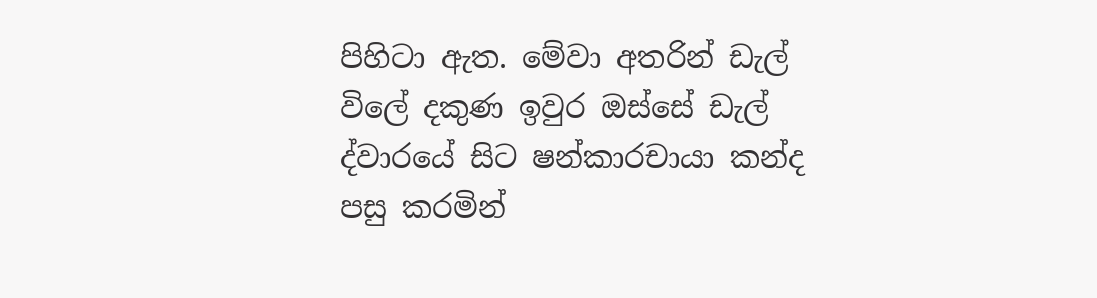පිහිටා ඇත. මේවා අතරින් ඩැල් විලේ දකුණ ඉවුර ඔස්සේ ඩැල් ද්වාරයේ සිට ෂන්කාරචායා කන්ද පසු කරමින්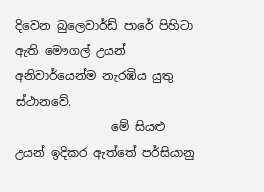දිවෙන බුලෙවාර්ඩ් පාරේ පිහිටා ඇති මෞගල් උයන් අනිවාර්යෙන්ම නැරඹිය යුතු ස්ථානවේ.
                මේ සියළු උයන් ඉදිකර ඇත්තේ පර්සියානු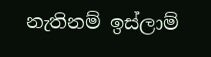නැතිනම් ඉස්ලාම්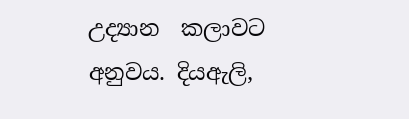උද්‍යාන  කලාවට අනුවය. දියඇලි,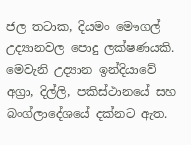ජල තටාක, දියමං මෞගල් උද්‍යානවල පොදු ලක්ෂණයකි. මෙවැනි උද්‍යාන ඉන්දියාවේ අග්‍රා, දිල්ලි, පකිස්ථානයේ සහ බංග්ලාදේශයේ දක්නට ඇත.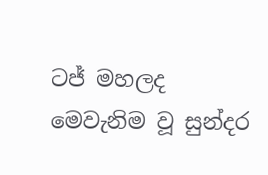ටජ් මහලද මෙවැනිම වූ සුන්දර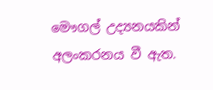මෞගල් උද්‍යනයකින් අලංකරනය වී ඇත.